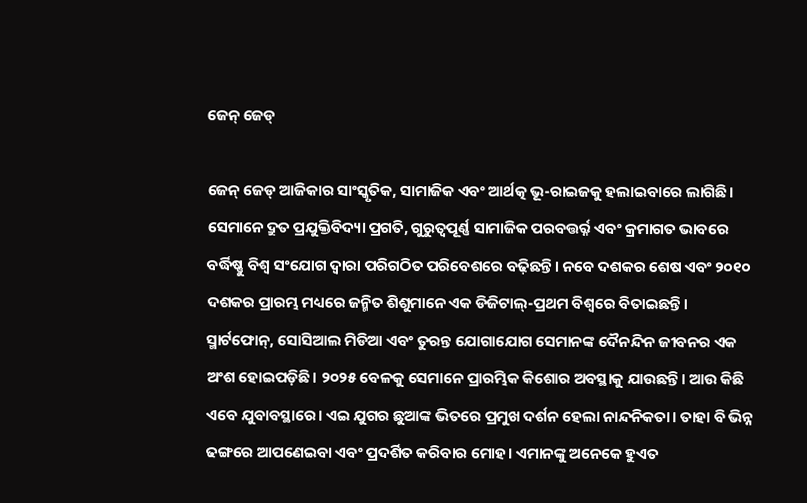ଜେନ୍‌ ଜେଡ୍‌

ଜେନ୍‌ ଜେଡ୍‌ ଆଜିକାର ସାଂସ୍କୃତିକ, ସାମାଜିକ ଏବଂ ଆର୍ଥତ୍କ ଭୂ-ରାଇଜକୁ ହଲାଇବାରେ ଲାଗିଛି। ସେମାନେ ଦ୍ରୁତ ପ୍ରଯୁକ୍ତିବିଦ୍ୟା ପ୍ରଗତି, ଗୁରୁତ୍ୱପୂର୍ଣ୍ଣ ସାମାଜିକ ପରବତ୍ତର୍ର୍ନ ଏବଂ କ୍ରମାଗତ ଭାବରେ ବର୍ଦ୍ଧିଷ୍ଣୁ ବିଶ୍ୱ ସଂଯୋଗ ଦ୍ୱାରା ପରିଗଠିତ ପରିବେଶରେ ବଢ଼ିଛନ୍ତି। ନବେ ଦଶକର ଶେଷ ଏବଂ ୨୦୧୦ ଦଶକର ପ୍ରାରମ୍ଭ ମଧ୍ୟରେ ଜନ୍ମିତ ଶିଶୁମାନେ ଏକ ଡିଜିଟାଲ୍‌-ପ୍ରଥମ ବିଶ୍ୱରେ ବିତାଇଛନ୍ତି। ସ୍ମାର୍ଟଫୋନ୍‌, ସୋସିଆଲ ମିଡିଆ ଏବଂ ତୁରନ୍ତ ଯୋଗାଯୋଗ ସେମାନଙ୍କ ଦୈନନ୍ଦିନ ଜୀବନର ଏକ ଅଂଶ ହୋଇପଡ଼ିଛି। ୨୦୨୫ ବେଳକୁ ସେମାନେ ପ୍ରାରମ୍ଭିକ କିଶୋର ଅବସ୍ଥାକୁ ଯାଉଛନ୍ତି। ଆଉ କିଛି ଏବେ ଯୁବାବସ୍ଥାରେ। ଏଇ ଯୁଗର ଛୁଆଙ୍କ ଭିତରେ ପ୍ରମୁଖ ଦର୍ଶନ ହେଲା ନାନ୍ଦନିକତା। ତାହା ବି ଭିନ୍ନ ଢଙ୍ଗରେ ଆପଣେଇବା ଏବଂ ପ୍ରଦର୍ଶିତ କରିବାର ମୋହ। ଏମାନଙ୍କୁ ଅନେକେ ହୁଏତ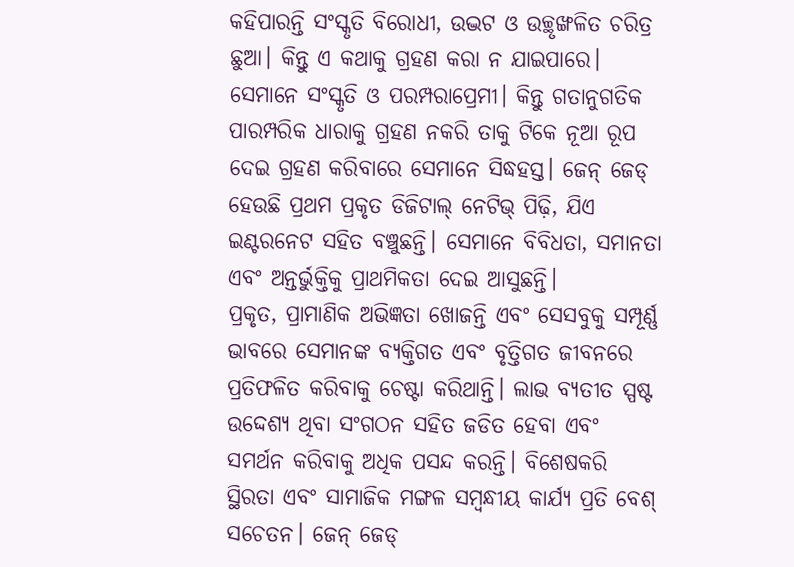କହିପାରନ୍ତି ସଂସ୍କୃତି ବିରୋଧୀ, ଉଦ୍ଭଟ ଓ ଉଚ୍ଛୃଙ୍ଖଳିତ ଚରିତ୍ର ଛୁଆ। କିନ୍ତୁ ଏ କଥାକୁ ଗ୍ରହଣ କରା ନ ଯାଇପାରେ। ସେମାନେ ସଂସ୍କୃତି ଓ ପରମ୍ପରାପ୍ରେମୀ। କିନ୍ତୁ ଗତାନୁଗତିକ ପାରମ୍ପରିକ ଧାରାକୁ ଗ୍ରହଣ ନକରି ତାକୁ ଟିକେ ନୂଆ ରୂପ ଦେଇ ଗ୍ରହଣ କରିବାରେ ସେମାନେ ସିଦ୍ଧହସ୍ତ। ଜେନ୍‌ ଜେଡ୍‌ ହେଉଛି ପ୍ରଥମ ପ୍ରକୃତ ଡିଜିଟାଲ୍‌ ନେଟିଭ୍‌ ପିଢ଼ି, ଯିଏ ଇଣ୍ଟରନେଟ ସହିତ ବଞ୍ଚୁଛନ୍ତି। ସେମାନେ ବିବିଧତା, ସମାନତା ଏବଂ ଅନ୍ତର୍ଭୁକ୍ତିକୁ ପ୍ରାଥମିକତା ଦେଇ ଆସୁଛନ୍ତି।
ପ୍ରକୃତ, ପ୍ରାମାଣିକ ଅଭିଜ୍ଞତା ଖୋଜନ୍ତି ଏବଂ ସେସବୁକୁ ସମ୍ପୂର୍ଣ୍ଣ ଭାବରେ ସେମାନଙ୍କ ବ୍ୟକ୍ତିଗତ ଏବଂ ବୃତ୍ତିଗତ ଜୀବନରେ ପ୍ରତିଫଳିତ କରିବାକୁ ଚେଷ୍ଟା କରିଥାନ୍ତି। ଲାଭ ବ୍ୟତୀତ ସ୍ପଷ୍ଟ ଉଦ୍ଦେଶ୍ୟ ଥିବା ସଂଗଠନ ସହିତ ଜଡିତ ହେବା ଏବଂ ସମର୍ଥନ କରିବାକୁ ଅଧିକ ପସନ୍ଦ କରନ୍ତି। ବିଶେଷକରି ସ୍ଥିରତା ଏବଂ ସାମାଜିକ ମଙ୍ଗଳ ସମ୍ବନ୍ଧୀୟ କାର୍ଯ୍ୟ ପ୍ରତି ବେଶ୍‌ ସଚେତନ। ଜେନ୍‌ ଜେଡ୍‌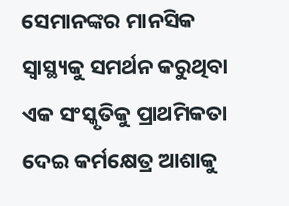ସେମାନଙ୍କର ମାନସିକ ସ୍ବାସ୍ଥ୍ୟକୁ ସମର୍ଥନ କରୁଥିବା ଏକ ସଂସ୍କୃତିକୁ ପ୍ରାଥମିକତା ଦେଇ କର୍ମକ୍ଷେତ୍ର ଆଶାକୁ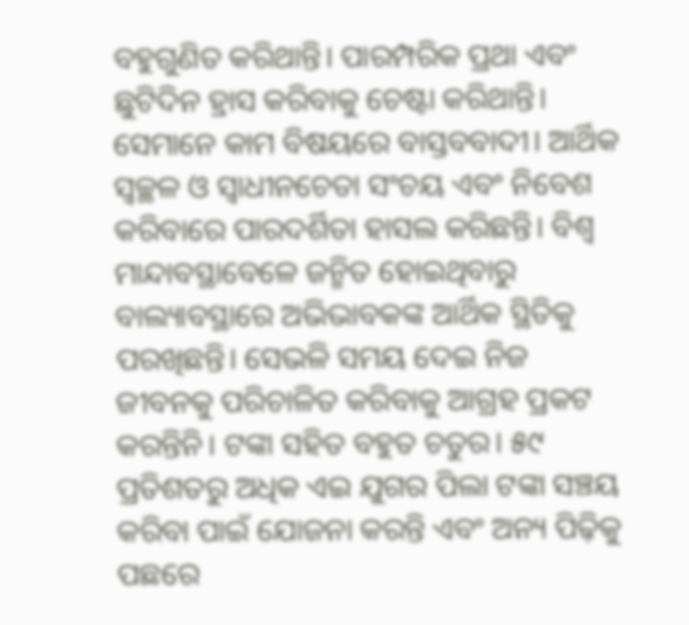ବହୁଗୁଣିତ କରିଥାନ୍ତି। ପାରମ୍ପରିକ ପ୍ରଥା ଏବଂ ଛୁଟିଦିନ ହ୍ରାସ କରିବାକୁ ଚେଷ୍ଟା କରିଥାନ୍ତି। ସେମାନେ କାମ ବିଷୟରେ ବାସ୍ତବବାଦୀ। ଆର୍ଥିକ ସ୍ବଚ୍ଛଳ ଓ ସ୍ବାଧୀନଚେତା ସଂଚୟ ଏବଂ ନିବେଶ କରିବାରେ ପାରଦର୍ଶିତା ହାସଲ କରିଛନ୍ତି। ବିଶ୍ୱ ମାନ୍ଦାବସ୍ଥାବେଳେ ଜନ୍ମିତ ହୋଇଥିବାରୁ ବାଲ୍ୟାବସ୍ଥାରେ ଅଭିଭାବକଙ୍କ ଆର୍ଥିକ ସ୍ଥିତିକୁ ପରଖିଛନ୍ତି। ସେଭଳି ସମୟ ଦେଇ ନିଜ ଜୀବନକୁ ପରିଚାଳିତ କରିବାକୁ ଆଗ୍ରହ ପ୍ରକଟ କରନ୍ତିନି। ଟଙ୍କା ସହିତ ବହୁତ ଚତୁର। ୫୯ ପ୍ରତିଶତରୁ ଅଧିକ ଏଇ ଯୁଗର ପିଲା ଟଙ୍କା ସଞ୍ଚୟ କରିବା ପାଇଁ ଯୋଜନା କରନ୍ତି ଏବଂ ଅନ୍ୟ ପିଢ଼ିକୁ ପଛରେ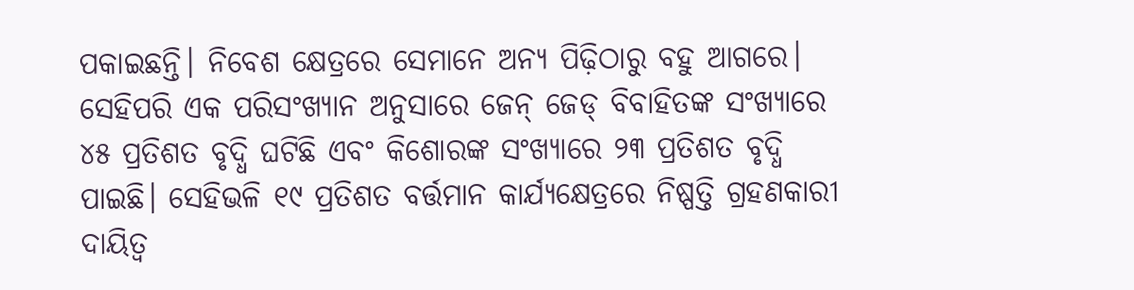ପକାଇଛନ୍ତି। ନିବେଶ କ୍ଷେତ୍ରରେ ସେମାନେ ଅନ୍ୟ ପିଢ଼ିଠାରୁ ବହୁ ଆଗରେ। ସେହିପରି ଏକ ପରିସଂଖ୍ୟାନ ଅନୁସାରେ ଜେନ୍‌ ଜେଡ୍‌ ବିବାହିତଙ୍କ ସଂଖ୍ୟାରେ ୪୫ ପ୍ରତିଶତ ବୃଦ୍ଧି ଘଟିଛି ଏବଂ କିଶୋରଙ୍କ ସଂଖ୍ୟାରେ ୨୩ ପ୍ରତିଶତ ବୃଦ୍ଧି ପାଇଛି। ସେହିଭଳି ୧୯ ପ୍ରତିଶତ ବର୍ତ୍ତମାନ କାର୍ଯ୍ୟକ୍ଷେତ୍ରରେ ନିଷ୍ପତ୍ତି ଗ୍ରହଣକାରୀ ଦାୟିତ୍ୱ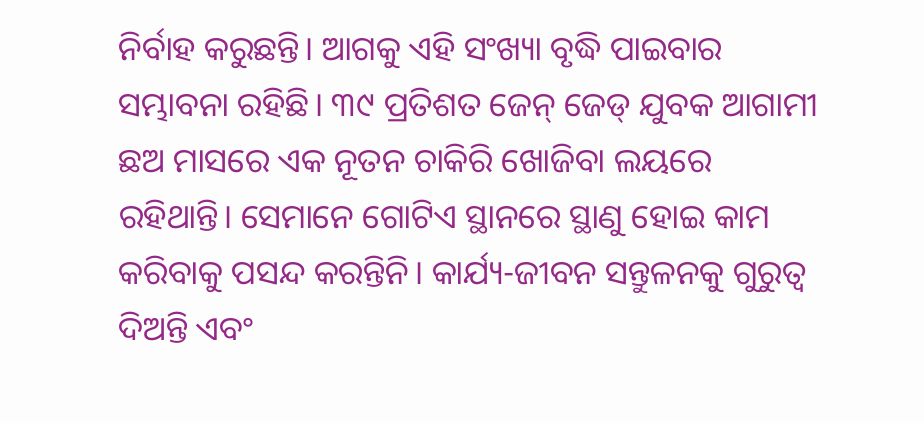ନିର୍ବାହ କରୁଛନ୍ତି। ଆଗକୁ ଏହି ସଂଖ୍ୟା ବୃଦ୍ଧି ପାଇବାର ସମ୍ଭାବନା ରହିଛି। ୩୯ ପ୍ରତିଶତ ଜେନ୍‌ ଜେଡ୍‌ ଯୁବକ ଆଗାମୀ ଛଅ ମାସରେ ଏକ ନୂତନ ଚାକିରି ଖୋଜିବା ଲୟରେ ରହିଥାନ୍ତି। ସେମାନେ ଗୋଟିଏ ସ୍ଥାନରେ ସ୍ଥାଣୁ ହୋଇ କାମ କରିବାକୁ ପସନ୍ଦ କରନ୍ତିନି। କାର୍ଯ୍ୟ-ଜୀବନ ସନ୍ତୁଳନକୁ ଗୁରୁତ୍ୱ ଦିଅନ୍ତି ଏବଂ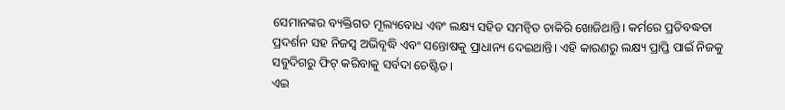ସେମାନଙ୍କର ବ୍ୟକ୍ତିଗତ ମୂଲ୍ୟବୋଧ ଏବଂ ଲକ୍ଷ୍ୟ ସହିତ ସମନ୍ବିତ ଚାକିରି ଖୋଜିଥାନ୍ତି। କର୍ମରେ ପ୍ରତିବଦ୍ଧତା ପ୍ରଦର୍ଶନ ସହ ନିଜସ୍ବ ଅଭିବୃଦ୍ଧି ଏବଂ ସନ୍ତୋଷକୁ ପ୍ରାଧାନ୍ୟ ଦେଇଥାନ୍ତି। ଏହି କାରଣରୁ ଲକ୍ଷ୍ୟ ପ୍ରାପ୍ତି ପାଇଁ ନିଜକୁ ସବୁଦିଗରୁ ଫିଟ୍‌ କରିବାକୁ ସର୍ବଦା ଚେଷ୍ଟିତ।
ଏଇ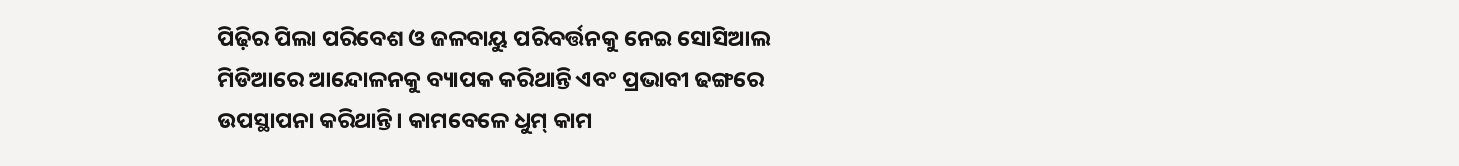ପିଢ଼ିର ପିଲା ପରିବେଶ ଓ ଜଳବାୟୁ ପରିବର୍ତ୍ତନକୁ ନେଇ ସୋସିଆଲ ମିଡିଆରେ ଆନ୍ଦୋଳନକୁ ବ୍ୟାପକ କରିଥାନ୍ତି ଏବଂ ପ୍ରଭାବୀ ଢଙ୍ଗରେ ଉପସ୍ଥାପନା କରିଥାନ୍ତି। କାମବେଳେ ଧୁମ୍‌ କାମ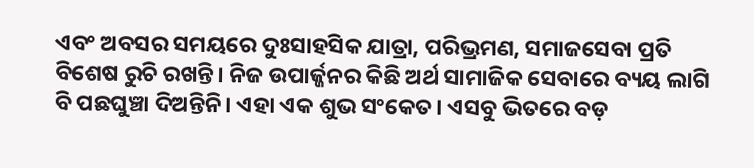ଏବଂ ଅବସର ସମୟରେ ଦୁଃସାହସିକ ଯାତ୍ରା, ପରିଭ୍ରମଣ, ସମାଜସେବା ପ୍ରତି ବିଶେଷ ରୁଚି ରଖନ୍ତି। ନିଜ ଉପାର୍ଜ୍ଜନର କିଛି ଅର୍ଥ ସାମାଜିକ ସେବାରେ ବ୍ୟୟ ଲାଗି ବି ପଛଘୁଞ୍ଚା ଦିଅନ୍ତିନି। ଏହା ଏକ ଶୁଭ ସଂକେତ। ଏସବୁ ଭିତରେ ବଡ଼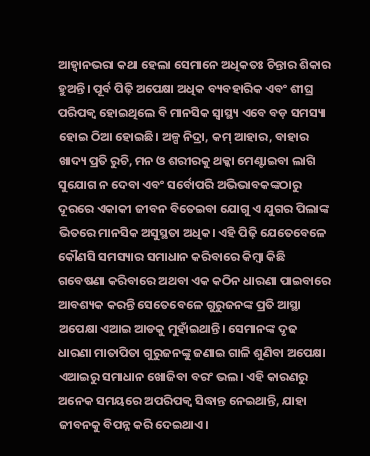ଆହ୍ବାନଭରା କଥା ହେଲା ସେମାନେ ଅଧିକତଃ ଚିନ୍ତାର ଶିକାର ହୁଅନ୍ତି। ପୂର୍ବ ପିଢ଼ି ଅପେକ୍ଷା ଅଧିକ ବ୍ୟବହାରିକ ଏବଂ ଶୀଘ୍ର ପରିପକ୍ୱ ହୋଇଥିଲେ ବି ମାନସିକ ସ୍ବାସ୍ଥ୍ୟ ଏବେ ବଡ଼ ସମସ୍ୟା ହୋଇ ଠିଆ ହୋଇଛି। ଅଳ୍ପ ନିଦ୍ରା, କମ୍‌ ଆହାର, ବାହାର ଖାଦ୍ୟ ପ୍ରତି ରୁଚି, ମନ ଓ ଶରୀରକୁ ଥକ୍କା ମେଣ୍ଟାଇବା ଲାଗି ସୁଯୋଗ ନ ଦେବା ଏବଂ ସର୍ବୋପରି ଅଭିଭାବକଙ୍କଠାରୁ ଦୂରରେ ଏକାକୀ ଜୀବନ ବିତେଇବା ଯୋଗୁ ଏ ଯୁଗର ପିଲାଙ୍କ ଭିତରେ ମାନସିକ ଅସୁସ୍ଥତା ଅଧିକ। ଏହି ପିଢ଼ି ଯେତେବେଳେ କୌଣସି ସମସ୍ୟାର ସମାଧାନ କରିବାରେ କିମ୍ବା କିଛି ଗବେଷଣା କରିବାରେ ଅଥବା ଏକ କଠିନ ଧାରଣା ପାଇବାରେ ଆବଶ୍ୟକ କରନ୍ତି ସେତେବେଳେ ଗୁରୁଜନଙ୍କ ପ୍ରତି ଆସ୍ଥା ଅପେକ୍ଷା ଏଆଇ ଆଡକୁ ମୁହାଁଇଥାନ୍ତି। ସେମାନଙ୍କ ଦୃଢ ଧାରଣା ମାତାପିତା ଗୁରୁଜନଙ୍କୁ ଜଣାଇ ଗାଳି ଶୁଣିବା ଅପେକ୍ଷା ଏଆଇରୁ ସମାଧାନ ଖୋଜିବା ବରଂ ଭଲ। ଏହି କାରଣରୁ ଅନେକ ସମୟରେ ଅପରିପକ୍ୱ ସିଦ୍ଧାନ୍ତ ନେଇଥାନ୍ତି, ଯାହା ଜୀବନକୁ ବିପନ୍ନ କରି ଦେଇଥାଏ।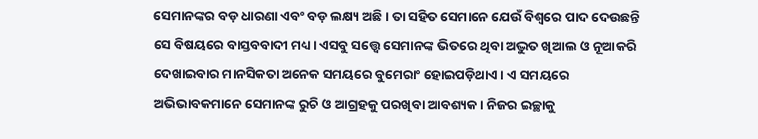ସେମାନଙ୍କର ବଡ଼ ଧାରଣା ଏବଂ ବଡ଼ ଲକ୍ଷ୍ୟ ଅଛି। ତା ସହିତ ସେମାନେ ଯେଉଁ ବିଶ୍ୱରେ ପାଦ ଦେଉଛନ୍ତି ସେ ବିଷୟରେ ବାସ୍ତବବାଦୀ ମଧ୍ୟ। ଏସବୁ ସତ୍ତ୍ୱେ ସେମାନଙ୍କ ଭିତରେ ଥିବା ଅଦ୍ଭୁତ ଖିଆଲ ଓ ନୂଆକରି ଦେଖାଇବାର ମାନସିକତା ଅନେକ ସମୟରେ ବୁମେରାଂ ହୋଇପଡ଼ିଥାଏ। ଏ ସମୟରେ ଅଭିଭାବକମାନେ ସେମାନଙ୍କ ରୁଚି ଓ ଆଗ୍ରହକୁ ପରଖିବା ଆବଶ୍ୟକ। ନିଜର ଇଚ୍ଛାକୁ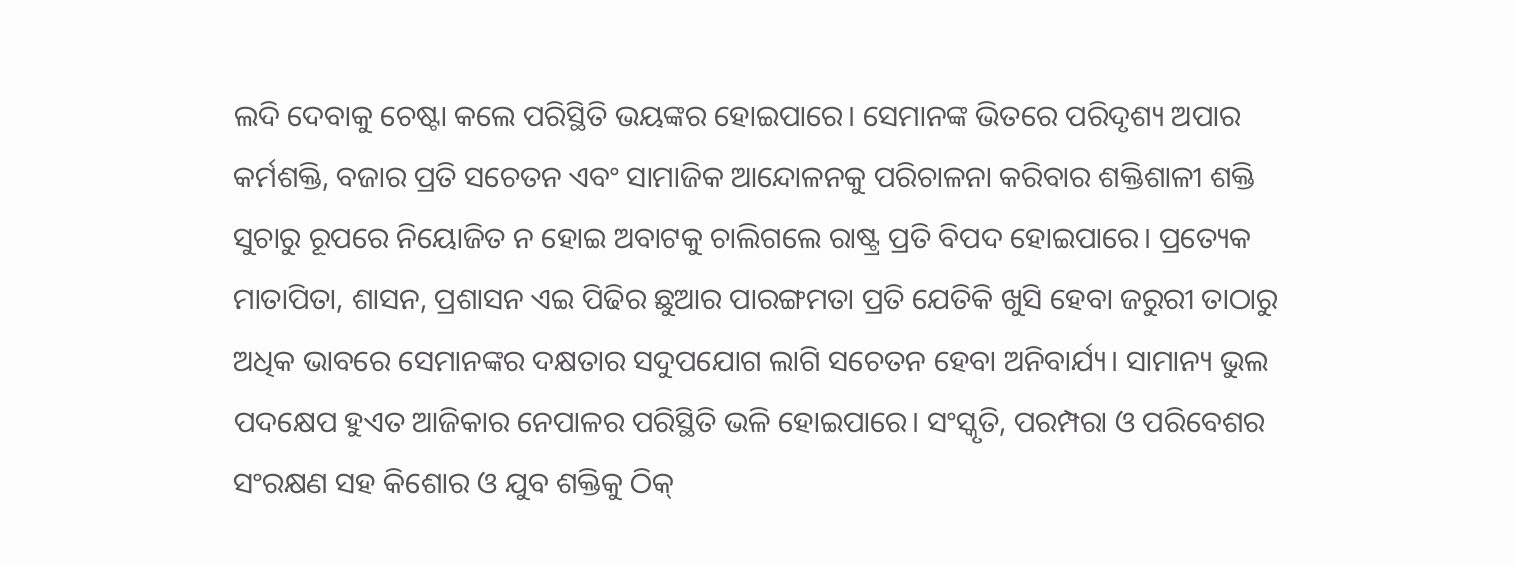ଲଦି ଦେବାକୁ ଚେଷ୍ଟା କଲେ ପରିସ୍ଥିତି ଭୟଙ୍କର ହୋଇପାରେ। ସେମାନଙ୍କ ଭିତରେ ପରିଦୃଶ୍ୟ ଅପାର କର୍ମଶକ୍ତି, ବଜାର ପ୍ରତି ସଚେତନ ଏବଂ ସାମାଜିକ ଆନ୍ଦୋଳନକୁ ପରିଚାଳନା କରିବାର ଶକ୍ତିଶାଳୀ ଶକ୍ତି ସୁଚାରୁ ରୂପରେ ନିୟୋଜିତ ନ ହୋଇ ଅବାଟକୁ ଚାଲିଗଲେ ରାଷ୍ଟ୍ର ପ୍ରତି ବିପଦ ହୋଇପାରେ। ପ୍ରତ୍ୟେକ ମାତାପିତା, ଶାସନ, ପ୍ରଶାସନ ଏଇ ପିଢିର ଛୁଆର ପାରଙ୍ଗମତା ପ୍ରତି ଯେତିକି ଖୁସି ହେବା ଜରୁରୀ ତାଠାରୁ ଅଧିକ ଭାବରେ ସେମାନଙ୍କର ଦକ୍ଷତାର ସଦୁପଯୋଗ ଲାଗି ସଚେତନ ହେବା ଅନିବାର୍ଯ୍ୟ। ସାମାନ୍ୟ ଭୁଲ ପଦକ୍ଷେପ ହୁଏତ ଆଜିକାର ନେପାଳର ପରିସ୍ଥିତି ଭଳି ହୋଇପାରେ। ସଂସ୍କୃତି, ପରମ୍ପରା ଓ ପରିବେଶର ସଂରକ୍ଷଣ ସହ କିଶୋର ଓ ଯୁବ ଶକ୍ତିକୁ ଠିକ୍‌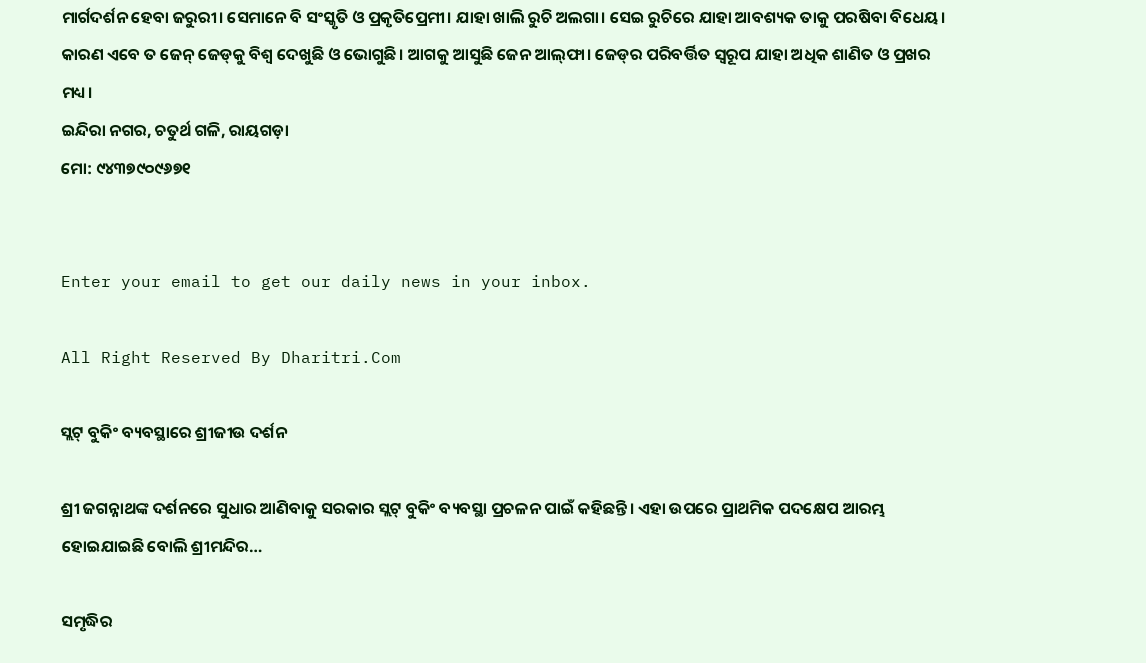ମାର୍ଗଦର୍ଶନ ହେବା ଜରୁରୀ। ସେମାନେ ବି ସଂସ୍କୃତି ଓ ପ୍ରକୃତିପ୍ରେମୀ। ଯାହା ଖାଲି ରୁଚି ଅଲଗା। ସେଇ ରୁଚିରେ ଯାହା ଆବଶ୍ୟକ ତାକୁ ପରଷିବା ବିଧେୟ। କାରଣ ଏବେ ତ ଜେନ୍‌ ଜେଡ୍‌କୁ ବିଶ୍ୱ ଦେଖୁଛି ଓ ଭୋଗୁଛି। ଆଗକୁ ଆସୁଛି ଜେନ ଆଲ୍‌ଫା। ଜେଡ୍‌ର ପରିବର୍ତ୍ତିତ ସ୍ବରୂପ ଯାହା ଅଧିକ ଶାଣିତ ଓ ପ୍ରଖର ମଧ୍ୟ।
ଇନ୍ଦିରା ନଗର, ଚତୁର୍ଥ ଗଳି, ରାୟଗଡ଼ା
ମୋ: ୯୪୩୭୯୦୯୬୭୧


Enter your email to get our daily news in your inbox.

All Right Reserved By Dharitri.Com

ସ୍ଲଟ୍‌ ବୁକିଂ ବ୍ୟବସ୍ଥାରେ ଶ୍ରୀଜୀଉ ଦର୍ଶନ

ଶ୍ରୀ ଜଗନ୍ନାଥଙ୍କ ଦର୍ଶନରେ ସୁଧାର ଆଣିବାକୁ ସରକାର ସ୍ଲଟ୍‌ ବୁକିଂ ବ୍ୟବସ୍ଥା ପ୍ରଚଳନ ପାଇଁ କହିଛନ୍ତି। ଏହା ଉପରେ ପ୍ରାଥମିକ ପଦକ୍ଷେପ ଆରମ୍ଭ ହୋଇଯାଇଛି ବୋଲି ଶ୍ରୀମନ୍ଦିର…

ସମୃଦ୍ଧିର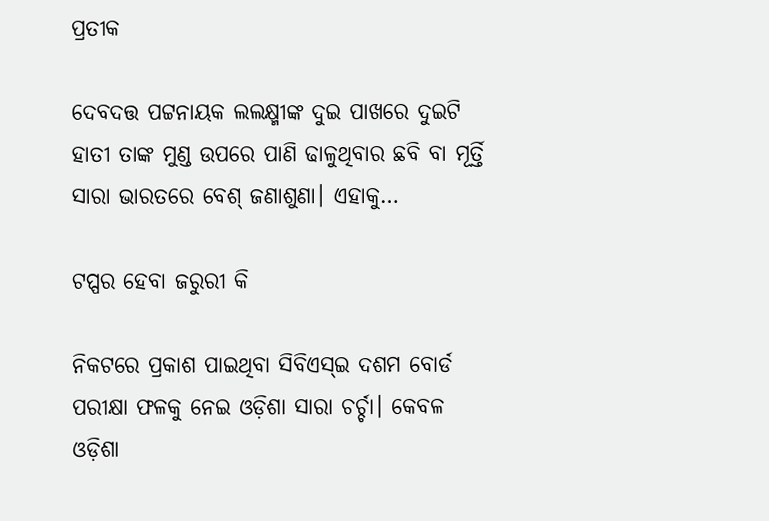ପ୍ରତୀକ

ଦେବଦତ୍ତ ପଟ୍ଟନାୟକ ଲଲକ୍ଷ୍ମୀଙ୍କ ଦୁଇ ପାଖରେ ଦୁଇଟି ହାତୀ ତାଙ୍କ ମୁଣ୍ଡ ଉପରେ ପାଣି ଢାଳୁଥିବାର ଛବି ବା ମୂର୍ତ୍ତି ସାରା ଭାରତରେ ବେଶ୍‌ ଜଣାଶୁଣା। ଏହାକୁ…

ଟପ୍ପର ହେବା ଜରୁରୀ କି

ନିକଟରେ ପ୍ରକାଶ ପାଇଥିବା ସିବିଏସ୍‌ଇ ଦଶମ ବୋର୍ଡ ପରୀକ୍ଷା ଫଳକୁ ନେଇ ଓଡ଼ିଶା ସାରା ଚର୍ଚ୍ଚା। କେବଳ ଓଡ଼ିଶା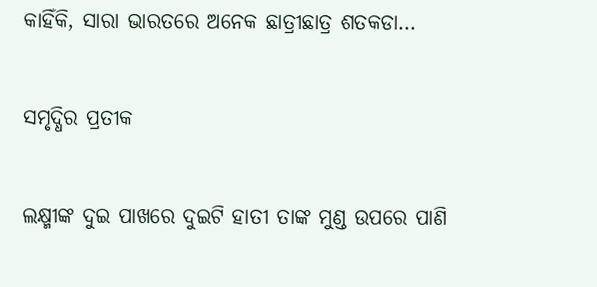କାହିଁକି, ସାରା ଭାରତରେ ଅନେକ ଛାତ୍ରୀଛାତ୍ର ଶତକଡା…

ସମୃଦ୍ଧିର ପ୍ରତୀକ

ଲକ୍ଷ୍ମୀଙ୍କ ଦୁଇ ପାଖରେ ଦୁଇଟି ହାତୀ ତାଙ୍କ ମୁଣ୍ଡ ଉପରେ ପାଣି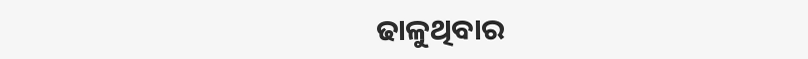ଢାଳୁଥିବାର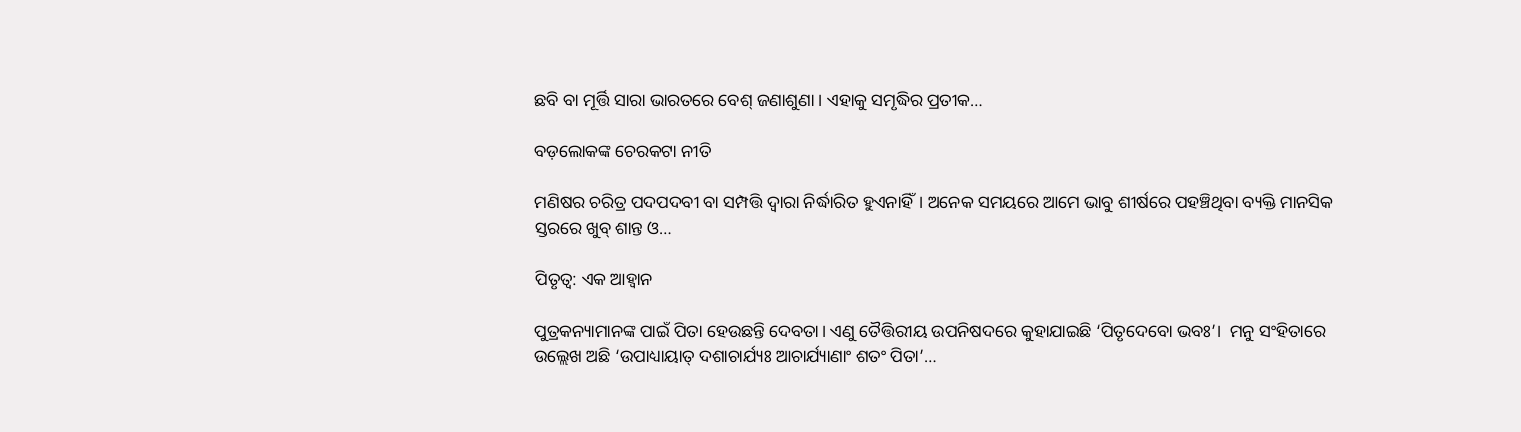ଛବି ବା ମୂର୍ତ୍ତି ସାରା ଭାରତରେ ବେଶ୍‌ ଜଣାଶୁଣା। ଏହାକୁ ସମୃଦ୍ଧିର ପ୍ରତୀକ…

ବଡ଼ଲୋକଙ୍କ ଚେରକଟା ନୀତି

ମଣିଷର ଚରିତ୍ର ପଦପଦବୀ ବା ସମ୍ପତ୍ତି ଦ୍ୱାରା ନିର୍ଦ୍ଧାରିତ ହୁଏନାହିଁ। ଅନେକ ସମୟରେ ଆମେ ଭାବୁ ଶୀର୍ଷରେ ପହଞ୍ଚିଥିବା ବ୍ୟକ୍ତି ମାନସିକ ସ୍ତରରେ ଖୁବ୍‌ ଶାନ୍ତ ଓ…

ପିତୃତ୍ୱ: ଏକ ଆହ୍ବାନ

ପୁତ୍ରକନ୍ୟାମାନଙ୍କ ପାଇଁ ପିତା ହେଉଛନ୍ତି ଦେବତା। ଏଣୁ ତୈତ୍ତିରୀୟ ଉପନିଷଦରେ କୁହାଯାଇଛି ‘ପିତୃଦେବୋ ଭବଃ’।  ମନୁ ସଂହିତାରେ ଉଲ୍ଲେଖ ଅଛି ‘ଉପାଧ୍ୟାୟାତ୍‌ ଦଶାଚାର୍ଯ୍ୟଃ ଆଚାର୍ଯ୍ୟାଣାଂ ଶତଂ ପିତା’…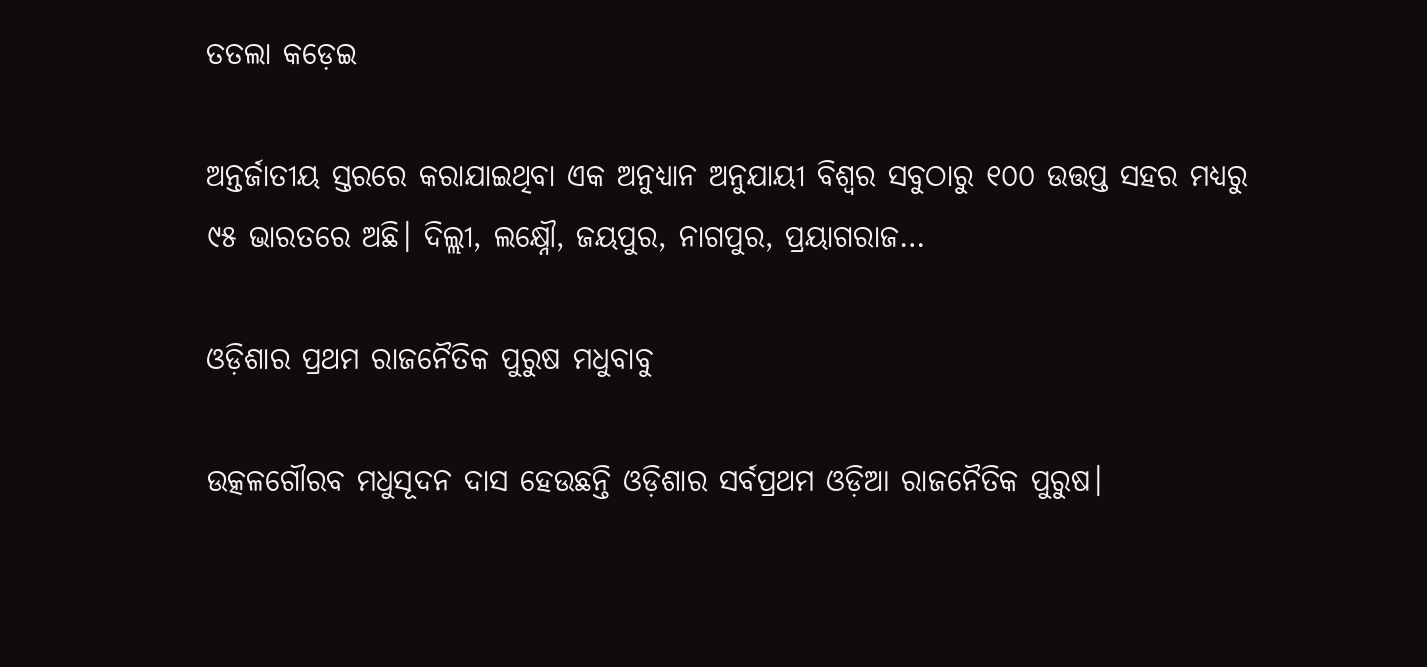ତତଲା କଡ଼େଇ

ଅନ୍ତର୍ଜାତୀୟ ସ୍ତରରେ କରାଯାଇଥିବା ଏକ ଅନୁଧ୍ୟାନ ଅନୁଯାୟୀ ବିଶ୍ୱର ସବୁଠାରୁ ୧୦୦ ଉତ୍ତପ୍ତ ସହର ମଧ୍ୟରୁ ୯୫ ଭାରତରେ ଅଛି। ଦିଲ୍ଲୀ, ଲକ୍ଷ୍ନୌ, ଜୟପୁର, ନାଗପୁର, ପ୍ରୟାଗରାଜ…

ଓଡ଼ିଶାର ପ୍ରଥମ ରାଜନୈତିକ ପୁରୁଷ ମଧୁବାବୁ

ଉତ୍କଳଗୌରବ ମଧୁସୂଦନ ଦାସ ହେଉଛନ୍ତି ଓଡ଼ିଶାର ସର୍ବପ୍ରଥମ ଓଡ଼ିଆ ରାଜନୈତିକ ପୁରୁଷ।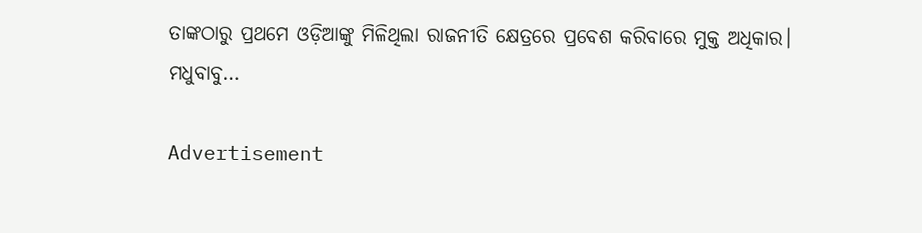ତାଙ୍କଠାରୁ ପ୍ରଥମେ ଓଡ଼ିଆଙ୍କୁ ମିଳିଥିଲା ରାଜନୀତି କ୍ଷେତ୍ରରେ ପ୍ରବେଶ କରିବାରେ ମୁକ୍ତ ଅଧିକାର। ମଧୁବାବୁ…

Advertisement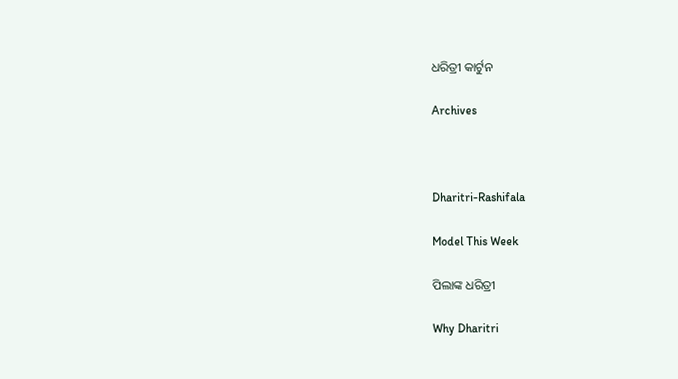ଧରିତ୍ରୀ କାର୍ଟୁନ

Archives



Dharitri-Rashifala

Model This Week

ପିଲାଙ୍କ ଧରିତ୍ରୀ

Why Dharitri